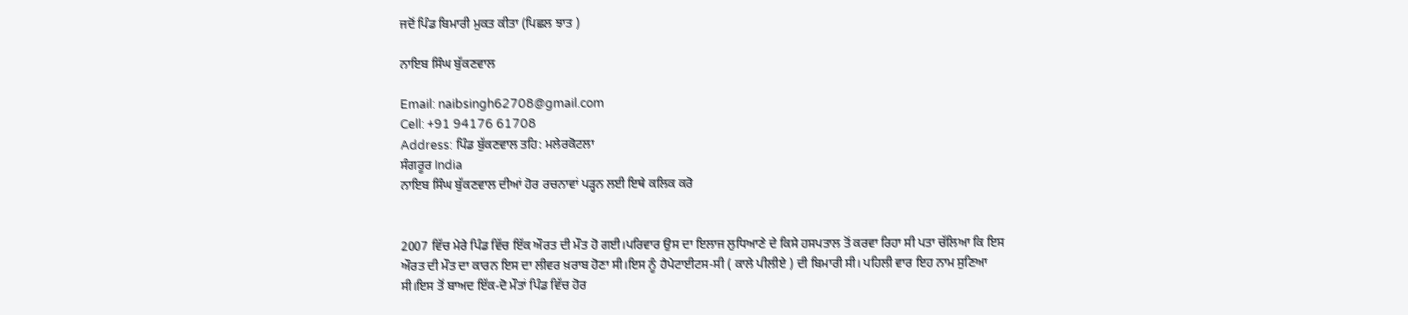ਜਦੋਂ ਪਿੰਡ ਬਿਮਾਰੀ ਮੁਕਤ ਕੀਤਾ (ਪਿਛਲ ਝਾਤ )

ਨਾਇਬ ਸਿੰਘ ਬੁੱਕਣਵਾਲ

Email: naibsingh62708@gmail.com
Cell: +91 94176 61708
Address: ਪਿੰਡ ਬੁੱਕਣਵਾਲ ਤਹਿ: ਮਲੇਰਕੋਟਲਾ
ਸੰਗਰੂਰ India
ਨਾਇਬ ਸਿੰਘ ਬੁੱਕਣਵਾਲ ਦੀਆਂ ਹੋਰ ਰਚਨਾਵਾਂ ਪੜ੍ਹਨ ਲਈ ਇਥੇ ਕਲਿਕ ਕਰੋ


2007 ਵਿੱਚ ਮੇਰੇ ਪਿੰਡ ਵਿੱਚ ਇੱਕ ਔਰਤ ਦੀ ਮੌਤ ਹੋ ਗਈ।ਪਰਿਵਾਰ ਉਸ ਦਾ ਇਲਾਜ ਲੁਧਿਆਣੇ ਦੇ ਕਿਸੇ ਹਸਪਤਾਲ ਤੋਂ ਕਰਵਾ ਰਿਹਾ ਸੀ ਪਤਾ ਚੱਲਿਆ ਕਿ ਇਸ ਔਰਤ ਦੀ ਮੌਤ ਦਾ ਕਾਰਨ ਇਸ ਦਾ ਲੀਵਰ ਖ਼ਰਾਬ ਹੋਣਾ ਸੀ।ਇਸ ਨੂੰ ਹੈਪੇਟਾਈਟਸ-ਸੀ ( ਕਾਲੇ ਪੀਲੀਏ ) ਦੀ ਬਿਮਾਰੀ ਸੀ। ਪਹਿਲੀ ਵਾਰ ਇਹ ਨਾਮ ਸੁਣਿਆ ਸੀ।ਇਸ ਤੋਂ ਬਾਅਦ ਇੱਕ-ਦੋ ਮੌਤਾਂ ਪਿੰਡ ਵਿੱਚ ਹੋਰ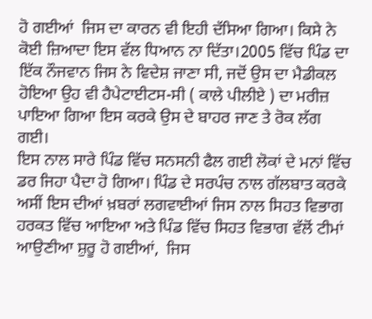ਹੋ ਗਈਆਂ  ਜਿਸ ਦਾ ਕਾਰਨ ਵੀ ਇਹੀ ਦੱਸਿਆ ਗਿਆ। ਕਿਸੇ ਨੇ ਕੋਈ ਜ਼ਿਆਦਾ ਇਸ ਵੱਲ ਧਿਆਨ ਨਾ ਦਿੱਤਾ।2005 ਵਿੱਚ ਪਿੰਡ ਦਾ ਇੱਕ ਨੌਜਵਾਨ ਜਿਸ ਨੇ ਵਿਦੇਸ਼ ਜਾਣਾ ਸੀ, ਜਦੋਂ ਉਸ ਦਾ ਮੈਡੀਕਲ ਹੋਇਆ ਉਹ ਵੀ ਹੈਪੇਟਾਈਟਸ-ਸੀ ( ਕਾਲੇ ਪੀਲੀਏ ) ਦਾ ਮਰੀਜ਼ ਪਾਇਆ ਗਿਆ ਇਸ ਕਰਕੇ ਉਸ ਦੇ ਬਾਹਰ ਜਾਣ ਤੇ ਰੋਕ ਲੱਗ ਗਈ।
ਇਸ ਨਾਲ ਸਾਰੇ ਪਿੰਡ ਵਿੱਚ ਸਨਸਨੀ ਫੈਲ ਗਈ ਲੋਕਾਂ ਦੇ ਮਨਾਂ ਵਿੱਚ ਡਰ ਜਿਹਾ ਪੈਦਾ ਹੋ ਗਿਆ। ਪਿੰਡ ਦੇ ਸਰਪੰਚ ਨਾਲ ਗੱਲਬਾਤ ਕਰਕੇ ਅਸੀਂ ਇਸ ਦੀਆਂ ਖ਼ਬਰਾਂ ਲਗਵਾਈਆਂ ਜਿਸ ਨਾਲ ਸਿਹਤ ਵਿਭਾਗ ਹਰਕਤ ਵਿੱਚ ਆਇਆ ਅਤੇ ਪਿੰਡ ਵਿੱਚ ਸਿਹਤ ਵਿਭਾਗ ਵੱਲੋਂ ਟੀਮਾਂ ਆਉਣੀਆ ਸ਼ੁਰੂ ਹੋ ਗਈਆਂ,  ਜਿਸ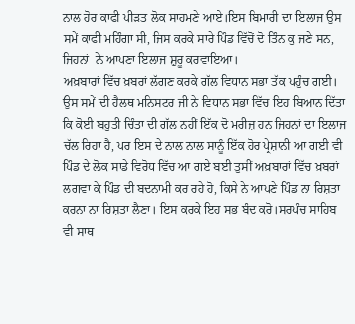ਨਾਲ ਹੋਰ ਕਾਫੀ ਪੀੜਤ ਲੋਕ ਸਾਹਮਣੇ ਆਏ।ਇਸ ਬਿਮਾਰੀ ਦਾ ਇਲਾਜ ਉਸ ਸਮੇਂ ਕਾਫੀ ਮਹਿੰਗਾ ਸੀ, ਜਿਸ ਕਰਕੇ ਸਾਰੇ ਪਿੰਡ ਵਿੱਚੋਂ ਦੋ ਤਿੰਨ ਕੁ ਜਣੇ ਸਨ, ਜਿਹਨਾਂ  ਨੇ ਆਪਣਾ ਇਲਾਜ ਸ਼ੁਰੂ ਕਰਵਾਇਆ।
ਅਖ਼ਬਾਰਾਂ ਵਿੱਚ ਖ਼ਬਰਾਂ ਲੱਗਣ ਕਰਕੇ ਗੱਲ ਵਿਧਾਨ ਸਭਾ ਤੱਕ ਪਹੁੰਚ ਗਈ। ਉਸ ਸਮੇਂ ਦੀ ਹੈਲਥ ਮਨਿਸਟਰ ਜੀ ਨੇ ਵਿਧਾਨ ਸਭਾ ਵਿੱਚ ਇਹ ਬਿਆਨ ਦਿੱਤਾ ਕਿ ਕੋਈ ਬਹੁਤੀ ਚਿੰਤਾ ਦੀ ਗੱਲ ਨਹੀਂ ਇੱਕ ਦੋ ਮਰੀਜ਼ ਹਨ ਜਿਹਨਾਂ ਦਾ ਇਲਾਜ ਚੱਲ ਰਿਹਾ ਹੈ, ਪਰ ਇਸ ਦੇ ਨਾਲ ਨਾਲ ਸਾਨੂੰ ਇੱਕ ਹੋਰ ਪ੍ਰੇਸ਼ਾਨੀ ਆ ਗਈ ਵੀ ਪਿੰਡ ਦੇ ਲੋਕ ਸਾਡੇ ਵਿਰੋਧ ਵਿੱਚ ਆ ਗਏ ਬਈ ਤੁਸੀਂ ਅਖ਼ਬਾਰਾਂ ਵਿੱਚ ਖ਼ਬਰਾਂ ਲਗਵਾ ਕੇ ਪਿੰਡ ਦੀ ਬਦਨਾਮੀ ਕਰ ਰਹੇ ਹੋ, ਕਿਸੇ ਨੇ ਆਪਣੇ ਪਿੰਡ ਨਾ ਰਿਸ਼ਤਾ ਕਰਨਾ ਨਾ ਰਿਸ਼ਤਾ ਲੈਣਾ। ਇਸ ਕਰਕੇ ਇਹ ਸਭ ਬੰਦ ਕਰੋ।ਸਰਪੰਚ ਸਾਹਿਬ ਵੀ ਸਾਥ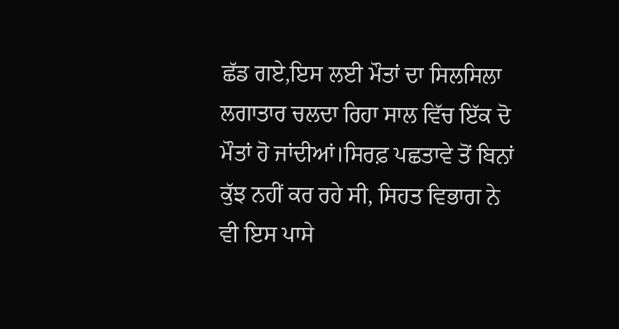ਛੱਡ ਗਏ,ਇਸ ਲਈ ਮੌਤਾਂ ਦਾ ਸਿਲਸਿਲਾ ਲਗਾਤਾਰ ਚਲਦਾ ਰਿਹਾ ਸਾਲ ਵਿੱਚ ਇੱਕ ਦੋ ਮੌਤਾਂ ਹੋ ਜਾਂਦੀਆਂ।ਸਿਰਫ਼ ਪਛਤਾਵੇ ਤੋਂ ਬਿਨਾਂ ਕੁੱਝ ਨਹੀਂ ਕਰ ਰਹੇ ਸੀ, ਸਿਹਤ ਵਿਭਾਗ ਨੇ ਵੀ ਇਸ ਪਾਸੇ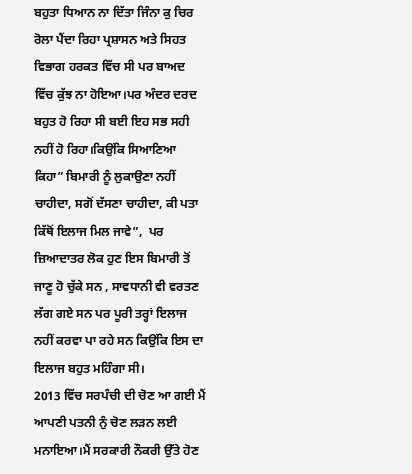ਬਹੁਤਾ ਧਿਆਨ ਨਾ ਦਿੱਤਾ ਜਿੰਨਾ ਕੁ ਚਿਰ ਰੋਲਾ ਪੈਂਦਾ ਰਿਹਾ ਪ੍ਰਸ਼ਾਸਨ ਅਤੇ ਸਿਹਤ ਵਿਭਾਗ ਹਰਕਤ ਵਿੱਚ ਸੀ ਪਰ ਬਾਅਦ ਵਿੱਚ ਕੁੱਝ ਨਾ ਹੋਇਆ।ਪਰ ਅੰਦਰ ਦਰਦ ਬਹੁਤ ਹੋ ਰਿਹਾ ਸੀ ਬਈ ਇਹ ਸਭ ਸਹੀ ਨਹੀਂ ਹੋ ਰਿਹਾ।ਕਿਉਂਕਿ ਸਿਆਣਿਆ ਕਿਹਾ” ਬਿਮਾਰੀ ਨੂੰ ਲੁਕਾਉਣਾ ਨਹੀਂ ਚਾਹੀਦਾ, ਸਗੋਂ ਦੱਸਣਾ ਚਾਹੀਦਾ, ਕੀ ਪਤਾ ਕਿੱਥੋਂ ਇਲਾਜ ਮਿਲ ਜਾਵੇ”,  ਪਰ ਜ਼ਿਆਦਾਤਰ ਲੋਕ ਹੁਣ ਇਸ ਬਿਮਾਰੀ ਤੋਂ ਜਾਣੂ ਹੋ ਚੁੱਕੇ ਸਨ , ਸਾਵਧਾਨੀ ਵੀ ਵਰਤਣ ਲੱਗ ਗਏ ਸਨ ਪਰ ਪੂਰੀ ਤਰ੍ਹਾਂ ਇਲਾਜ ਨਹੀਂ ਕਰਵਾ ਪਾ ਰਹੇ ਸਨ ਕਿਉਂਕਿ ਇਸ ਦਾ ਇਲਾਜ ਬਹੁਤ ਮਹਿੰਗਾ ਸੀ।
2013 ਵਿੱਚ ਸਰਪੰਚੀ ਦੀ ਚੋਣ ਆ ਗਈ ਮੈਂ ਆਪਣੀ ਪਤਨੀ ਨੁੰ ਚੋਣ ਲੜਨ ਲਈ ਮਨਾਇਆ।ਮੈਂ ਸਰਕਾਰੀ ਨੌਕਰੀ ਉੱਤੇ ਹੋਣ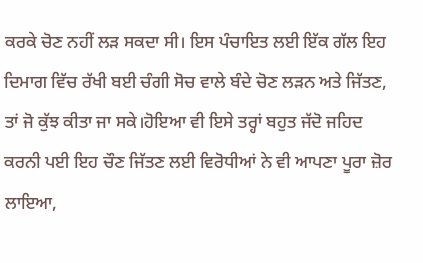ਕਰਕੇ ਚੋਣ ਨਹੀਂ ਲੜ ਸਕਦਾ ਸੀ। ਇਸ ਪੰਚਾਇਤ ਲਈ ਇੱਕ ਗੱਲ ਇਹ ਦਿਮਾਗ ਵਿੱਚ ਰੱਖੀ ਬਈ ਚੰਗੀ ਸੋਚ ਵਾਲੇ ਬੰਦੇ ਚੋਣ ਲੜਨ ਅਤੇ ਜਿੱਤਣ, ਤਾਂ ਜੋ ਕੁੱਝ ਕੀਤਾ ਜਾ ਸਕੇ।ਹੋਇਆ ਵੀ ਇਸੇ ਤਰ੍ਹਾਂ ਬਹੁਤ ਜੱਦੋ ਜਹਿਦ ਕਰਨੀ ਪਈ ਇਹ ਚੌਣ ਜਿੱਤਣ ਲਈ ਵਿਰੋਧੀਆਂ ਨੇ ਵੀ ਆਪਣਾ ਪੂਰਾ ਜ਼ੋਰ ਲਾਇਆ,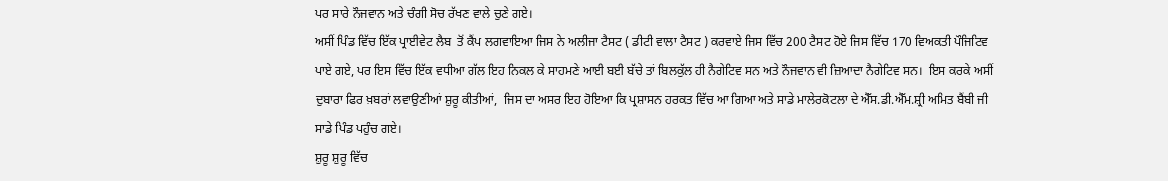ਪਰ ਸਾਰੇ ਨੌਜਵਾਨ ਅਤੇ ਚੰਗੀ ਸੋਚ ਰੱਖਣ ਵਾਲੇ ਚੁਣੇ ਗਏ।
ਅਸੀਂ ਪਿੰਡ ਵਿੱਚ ਇੱਕ ਪ੍ਰਾਈਵੇਟ ਲੈਬ  ਤੋਂ ਕੈਂਪ ਲਗਵਾਇਆ ਜਿਸ ਨੇ ਅਲੀਜਾ ਟੈਸਟ ( ਡੀਟੀ ਵਾਲਾ ਟੈਸਟ ) ਕਰਵਾਏ ਜਿਸ ਵਿੱਚ 200 ਟੈਸਟ ਹੋਏ ਜਿਸ ਵਿੱਚ 170 ਵਿਅਕਤੀ ਪੌਜਿਟਿਵ ਪਾਏ ਗਏ, ਪਰ ਇਸ ਵਿੱਚ ਇੱਕ ਵਧੀਆ ਗੱਲ ਇਹ ਨਿਕਲ ਕੇ ਸਾਹਮਣੇ ਆਈ ਬਈ ਬੱਚੇ ਤਾਂ ਬਿਲਕੁੱਲ ਹੀ ਨੈਗੇਟਿਵ ਸਨ ਅਤੇ ਨੌਜਵਾਨ ਵੀ ਜ਼ਿਆਦਾ ਨੈਗੇਟਿਵ ਸਨ।  ਇਸ ਕਰਕੇ ਅਸੀਂ ਦੁਬਾਰਾ ਫਿਰ ਖ਼ਬਰਾਂ ਲਵਾਉਣੀਆਂ ਸ਼ੁਰੂ ਕੀਤੀਆਂ,  ਜਿਸ ਦਾ ਅਸਰ ਇਹ ਹੋਇਆ ਕਿ ਪ੍ਰਸ਼ਾਸਨ ਹਰਕਤ ਵਿੱਚ ਆ ਗਿਆ ਅਤੇ ਸਾਡੇ ਮਾਲੇਰਕੋਟਲਾ ਦੇ ਐੱਸ.ਡੀ.ਐੱਮ.ਸ਼੍ਰੀ ਅਮਿਤ ਬੈਂਬੀ ਜੀ ਸਾਡੇ ਪਿੰਡ ਪਹੁੰਚ ਗਏ।
ਸ਼ੁਰੂ ਸ਼ੁਰੂ ਵਿੱਚ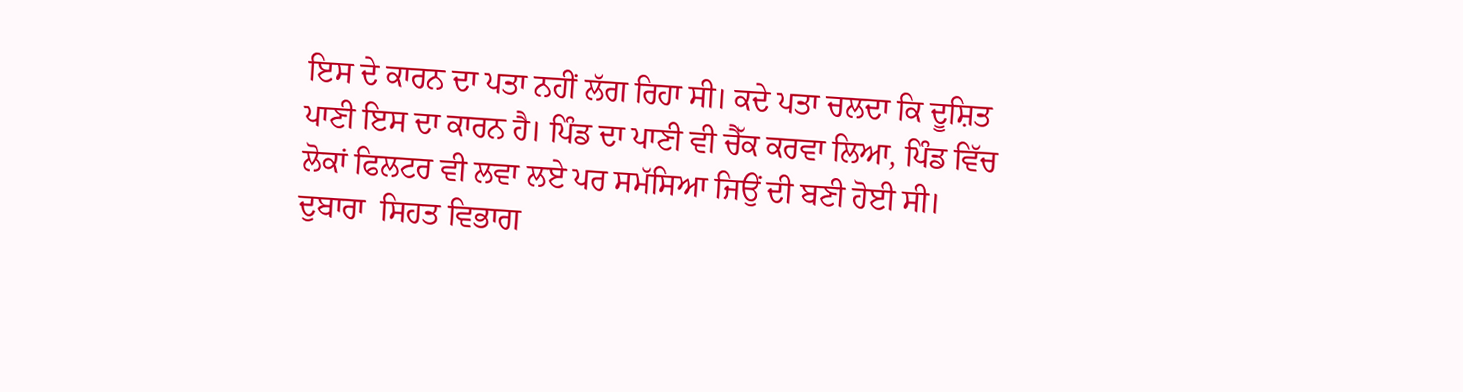ਇਸ ਦੇ ਕਾਰਨ ਦਾ ਪਤਾ ਨਹੀਂ ਲੱਗ ਰਿਹਾ ਸੀ। ਕਦੇ ਪਤਾ ਚਲਦਾ ਕਿ ਦੂਸ਼ਿਤ ਪਾਣੀ ਇਸ ਦਾ ਕਾਰਨ ਹੈ। ਪਿੰਡ ਦਾ ਪਾਣੀ ਵੀ ਚੈੱਕ ਕਰਵਾ ਲਿਆ, ਪਿੰਡ ਵਿੱਚ ਲੋਕਾਂ ਫਿਲਟਰ ਵੀ ਲਵਾ ਲਏ ਪਰ ਸਮੱਸਿਆ ਜਿਉਂ ਦੀ ਬਣੀ ਹੋਈ ਸੀ। ਦੁਬਾਰਾ  ਸਿਹਤ ਵਿਭਾਗ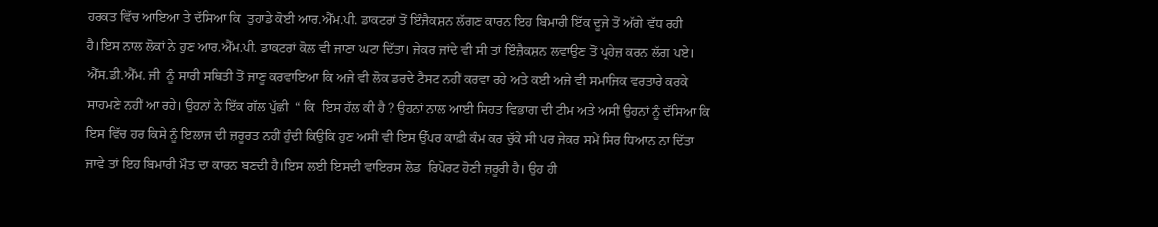ਹਰਕਤ ਵਿੱਚ ਆਇਆ ਤੇ ਦੱਸਿਆ ਕਿ  ਤੁਹਾਡੇ ਕੋਈ ਆਰ.ਐੱਮ.ਪੀ. ਡਾਕਟਰਾਂ ਤੋਂ ਇੰਜੈਕਸ਼ਨ ਲੱਗਣ ਕਾਰਨ ਇਹ ਬਿਮਾਰੀ ਇੱਕ ਦੂਜੇ ਤੋਂ ਅੱਗੇ ਵੱਧ ਰਹੀ ਹੈ।ਇਸ ਨਾਲ ਲੋਕਾਂ ਨੇ ਹੁਣ ਆਰ.ਐੱਮ.ਪੀ. ਡਾਕਟਰਾਂ ਕੋਲ ਵੀ ਜਾਣਾ ਘਟਾ ਦਿੱਤਾ। ਜੇਕਰ ਜਾਂਦੇ ਵੀ ਸੀ ਤਾਂ ਇੰਜ਼ੈਕਸ਼ਨ ਲਵਾਉਣ ਤੋਂ ਪ੍ਰਹੇਜ਼ ਕਰਨ ਲੱਗ ਪਏ।
ਐੱਸ.ਡੀ.ਐੱਮ. ਜੀ  ਨੂੰ ਸਾਰੀ ਸਥਿਤੀ ਤੋਂ ਜਾਣੂ ਕਰਵਾਇਆ ਕਿ ਅਜੇ ਵੀ ਲੋਕ ਡਰਦੇ ਟੈਸਟ ਨਹੀਂ ਕਰਵਾ ਰਹੇ ਅਤੇ ਕਈ ਅਜੇ ਵੀ ਸਮਾਜਿਕ ਵਰਤਾਰੇ ਕਰਕੇ ਸਾਹਮਣੇ ਨਹੀਂ ਆ ਰਹੇ। ਉਹਨਾਂ ਨੇ ਇੱਕ ਗੱਲ ਪੁੱਛੀ  “ ਕਿ  ਇਸ ਹੱਲ ਕੀ ਹੈ ? ਉਹਨਾਂ ਨਾਲ ਆਈ ਸਿਹਤ ਵਿਭਾਗ ਦੀ ਟੀਮ ਅਤੇ ਅਸੀਂ ਉਹਨਾਂ ਨੂੰ ਦੱਸਿਆ ਕਿ ਇਸ ਵਿੱਚ ਹਰ ਕਿਸੇ ਨੂੰ ਇਲਾਜ ਦੀ ਜ਼ਰੂਰਤ ਨਹੀਂ ਹੁੰਦੀ ਕਿਉਕਿ ਹੁਣ ਅਸੀਂ ਵੀ ਇਸ ਉੱਪਰ ਕਾਫ਼ੀ ਕੰਮ ਕਰ ਚੁੱਕੇ ਸੀ ਪਰ ਜੇਕਰ ਸਮੇਂ ਸਿਰ ਧਿਆਨ ਨਾ ਦਿੱਤਾ ਜਾਵੇ ਤਾਂ ਇਹ ਬਿਮਾਰੀ ਮੌਤ ਦਾ ਕਾਰਨ ਬਣਦੀ ਹੈ।ਇਸ ਲਈ ਇਸਦੀ ਵਾਇਰਸ ਲੋਡ  ਰਿਪੋਰਟ ਹੋਣੀ ਜ਼ਰੂਰੀ ਹੈ। ਉਹ ਹੀ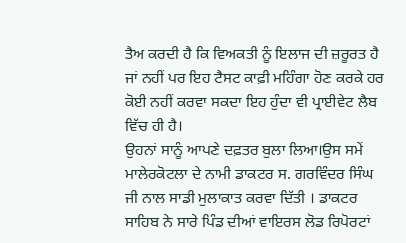ਤੈਅ ਕਰਦੀ ਹੈ ਕਿ ਵਿਅਕਤੀ ਨੂੰ ਇਲਾਜ ਦੀ ਜ਼ਰੂਰਤ ਹੈ ਜਾਂ ਨਹੀਂ ਪਰ ਇਹ ਟੈਸਟ ਕਾਫ਼ੀ ਮਹਿੰਗਾ ਹੋਣ ਕਰਕੇ ਹਰ ਕੋਈ ਨਹੀਂ ਕਰਵਾ ਸਕਦਾ ਇਹ ਹੁੰਦਾ ਵੀ ਪ੍ਰਾਈਵੇਟ ਲੈਬ ਵਿੱਚ ਹੀ ਹੈ।
ਉਹਨਾਂ ਸਾਨੂੰ ਆਪਣੇ ਦਫ਼ਤਰ ਬੁਲਾ ਲਿਆ।ਉਸ ਸਮੇਂ ਮਾਲੇਰਕੋਟਲਾ ਦੇ ਨਾਮੀ ਡਾਕਟਰ ਸ. ਗਰਵਿੰਦਰ ਸਿੰਘ ਜੀ ਨਾਲ ਸਾਡੀ ਮੁਲਾਕਾਤ ਕਰਵਾ ਦਿੱਤੀ । ਡਾਕਟਰ ਸਾਹਿਬ ਨੇ ਸਾਰੇ ਪਿੰਡ ਦੀਆਂ ਵਾਇਰਸ ਲੋਡ ਰਿਪੋਰਟਾਂ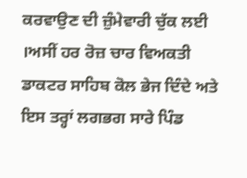ਕਰਵਾਉਣ ਦੀ ਜ਼ੁੰਮੇਵਾਰੀ ਚੁੱਕ ਲਈ ।ਅਸੀਂ ਹਰ ਰੋਜ਼ ਚਾਰ ਵਿਅਕਤੀ ਡਾਕਟਰ ਸਾਹਿਬ ਕੋਲ ਭੇਜ ਦਿੰਦੇ ਅਤੇ ਇਸ ਤਰ੍ਹਾਂ ਲਗਭਗ ਸਾਰੇ ਪਿੰਡ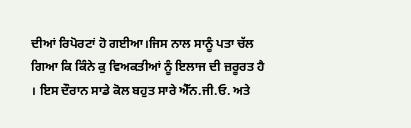ਦੀਆਂ ਰਿਪੋਰਟਾਂ ਹੋ ਗਈਆ।ਜਿਸ ਨਾਲ ਸਾਨੂੰ ਪਤਾ ਚੱਲ ਗਿਆ ਕਿ ਕਿੰਨੇ ਕੁ ਵਿਅਕਤੀਆਂ ਨੂੰ ਇਲਾਜ ਦੀ ਜ਼ਰੂਰਤ ਹੈ । ਇਸ ਦੌਰਾਨ ਸਾਡੇ ਕੋਲ ਬਹੁਤ ਸਾਰੇ ਐੱਨ.ਜੀ.ਓ. ਅਤੇ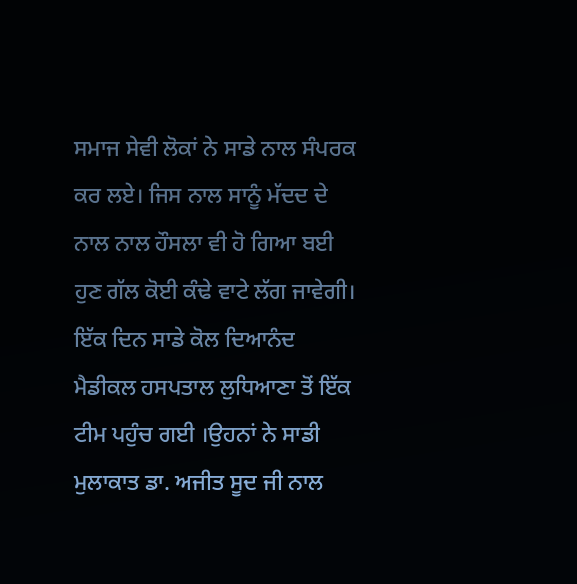ਸਮਾਜ ਸੇਵੀ ਲੋਕਾਂ ਨੇ ਸਾਡੇ ਨਾਲ ਸੰਪਰਕ ਕਰ ਲਏ। ਜਿਸ ਨਾਲ ਸਾਨੂੰ ਮੱਦਦ ਦੇ ਨਾਲ ਨਾਲ ਹੌਸਲਾ ਵੀ ਹੋ ਗਿਆ ਬਈ  ਹੁਣ ਗੱਲ ਕੋਈ ਕੰਢੇ ਵਾਟੇ ਲੱਗ ਜਾਵੇਗੀ।
ਇੱਕ ਦਿਨ ਸਾਡੇ ਕੋਲ ਦਿਆਨੰਦ ਮੈਡੀਕਲ ਹਸਪਤਾਲ ਲੁਧਿਆਣਾ ਤੋਂ ਇੱਕ ਟੀਮ ਪਹੁੰਚ ਗਈ ।ਉਹਨਾਂ ਨੇ ਸਾਡੀ ਮੁਲਾਕਾਤ ਡਾ. ਅਜੀਤ ਸੂਦ ਜੀ ਨਾਲ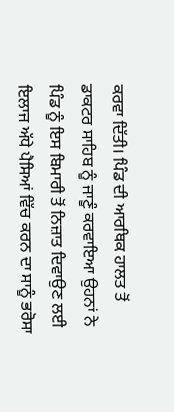ਕਰਵਾ ਦਿੱਤੀ। ਪਿੰਡ ਦੀ ਆਰਥਿਕ ਹਾਲਤ ਤੋਂ ਡਾਕਟਰ ਸਾਹਿਬ ਨੂੰ ਜਾਣੂੰ ਕਰਵਾਇਆ ਉਹਨਾਂ ਨੇ ਪਿੰਡ ਨੂੰ ਇਸ ਬਿਮਾਰੀ ਤੋਂ ਨਿਜ਼ਾਤ ਦਿਵਾਉਣ ਲਈ ਇਲਾਜ ਅੱਧੇ ਪੈਸਿਆਂ ਵਿੱਚ ਕਰਨ ਦਾ ਸਾਨੂੰ ਭਰੋਸਾ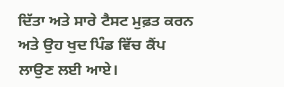ਦਿੱਤਾ ਅਤੇ ਸਾਰੇ ਟੈਸਟ ਮੁਫ਼ਤ ਕਰਨ ਅਤੇ ਉਹ ਖੁਦ ਪਿੰਡ ਵਿੱਚ ਕੈਂਪ ਲਾਉਣ ਲਈ ਆਏ।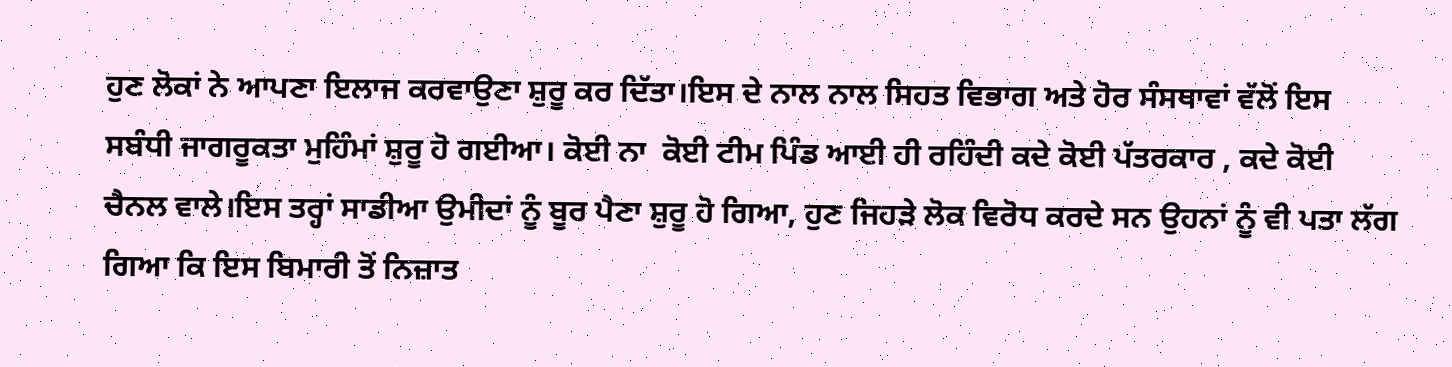ਹੁਣ ਲੋਕਾਂ ਨੇ ਆਪਣਾ ਇਲਾਜ ਕਰਵਾਉਣਾ ਸ਼ੁਰੂ ਕਰ ਦਿੱਤਾ।ਇਸ ਦੇ ਨਾਲ ਨਾਲ ਸਿਹਤ ਵਿਭਾਗ ਅਤੇ ਹੋਰ ਸੰਸਥਾਵਾਂ ਵੱਲੋਂ ਇਸ ਸਬੰਧੀ ਜਾਗਰੂਕਤਾ ਮੁਹਿੰਮਾਂ ਸ਼ੁਰੂ ਹੋ ਗਈਆ। ਕੋਈ ਨਾ  ਕੋਈ ਟੀਮ ਪਿੰਡ ਆਈ ਹੀ ਰਹਿੰਦੀ ਕਦੇ ਕੋਈ ਪੱਤਰਕਾਰ , ਕਦੇ ਕੋਈ ਚੈਨਲ ਵਾਲੇ।ਇਸ ਤਰ੍ਹਾਂ ਸਾਡੀਆ ਉਮੀਦਾਂ ਨੂੰ ਬੂਰ ਪੈਣਾ ਸ਼ੁਰੂ ਹੋ ਗਿਆ, ਹੁਣ ਜਿਹੜੇ ਲੋਕ ਵਿਰੋਧ ਕਰਦੇ ਸਨ ਉਹਨਾਂ ਨੂੰ ਵੀ ਪਤਾ ਲੱਗ ਗਿਆ ਕਿ ਇਸ ਬਿਮਾਰੀ ਤੋਂ ਨਿਜ਼ਾਤ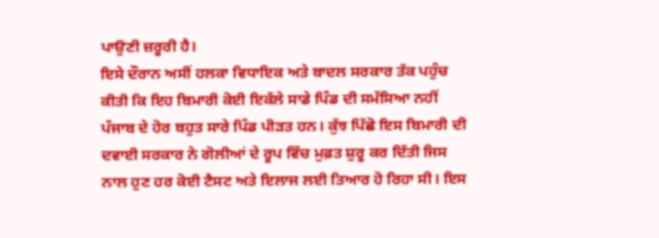ਪਾਉਣੀ ਜ਼ਰੂਰੀ ਹੈ।
ਇਸੇ ਦੌਰਾਨ ਅਸੀਂ ਹਲਕਾ ਵਿਧਾਇਕ ਅਤੇ ਬਾਦਲ ਸਰਕਾਰ ਤੱਕ ਪਹੁੰਚ ਕੀਤੀ ਕਿ ਇਹ ਬਿਮਾਰੀ ਕੋਈ ਇਕੱਲੇ ਸਾਡੇ ਪਿੰਡ ਦੀ ਸਮੱਸਿਆ ਨਹੀਂ ਪੰਜਾਬ ਦੇ ਹੋਰ ਬਹੁਤ ਸਾਰੇ ਪਿੰਡ ਪੀੜਤ ਹਨ। ਕੁੱਝ ਪਿੱਛੋ ਇਸ ਬਿਮਾਰੀ ਦੀ  ਦਵਾਈ ਸਰਕਾਰ ਨੇ ਗੋਲੀਆਂ ਦੇ ਰੂਪ ਵਿੱਚ ਮੁਫ਼ਤ ਸ਼ੁਰੂ ਕਰ ਦਿੱਤੀ ਜਿਸ ਨਾਲ ਹੁਣ ਹਰ ਕੋਈ ਟੈਸਟ ਅਤੇ ਇਲਾਜ ਲਈ ਤਿਆਰ ਹੋ ਰਿਹਾ ਸੀ। ਇਸ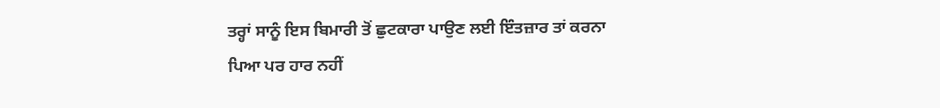ਤਰ੍ਹਾਂ ਸਾਨੂੰ ਇਸ ਬਿਮਾਰੀ ਤੋਂ ਛੁਟਕਾਰਾ ਪਾਉਣ ਲਈ ਇੰਤਜ਼ਾਰ ਤਾਂ ਕਰਨਾ ਪਿਆ ਪਰ ਹਾਰ ਨਹੀਂ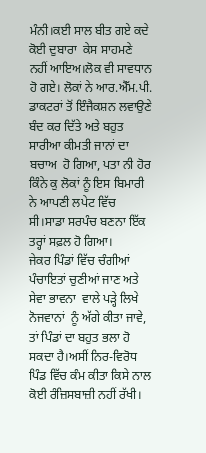ਮੰਨੀ।ਕਈ ਸਾਲ ਬੀਤ ਗਏ ਕਦੇ ਕੋਈ ਦੁਬਾਰਾ  ਕੇਸ ਸਾਹਮਣੇ ਨਹੀਂ ਆਇਅ।ਲੋਕ ਵੀ ਸਾਵਧਾਨ ਹੋ ਗਏ। ਲੋਕਾਂ ਨੇ ਆਰ.ਐੱਮ.ਪੀ. ਡਾਕਟਰਾਂ ਤੋਂ ਇੰਜੈਕਸ਼ਨ ਲਵਾਉਣੇ ਬੰਦ ਕਰ ਦਿੱਤੇ ਅਤੇ ਬਹੁਤ ਸਾਰੀਆ ਕੀਮਤੀ ਜਾਨਾਂ ਦਾ ਬਚਾਅ  ਹੋ ਗਿਆ, ਪਤਾ ਨੀ ਹੋਰ ਕਿੰਨੇ ਕੁ ਲੋਕਾਂ ਨੂੰ ਇਸ ਬਿਮਾਰੀ ਨੇ ਆਪਣੀ ਲਪੇਟ ਵਿੱਚ ਸੀ।ਸਾਡਾ ਸਰਪੰਚ ਬਣਨਾ ਇੱਕ ਤਰ੍ਹਾਂ ਸਫ਼ਲ ਹੋ ਗਿਆ।
ਜੇਕਰ ਪਿੰਡਾਂ ਵਿੱਚ ਚੰਗੀਆਂ ਪੰਚਾਇਤਾਂ ਚੁਣੀਆਂ ਜਾਣ ਅਤੇ ਸੇਵਾ ਭਾਵਨਾ  ਵਾਲੇ ਪੜ੍ਹੇ ਲਿਖੇ ਨੋਜਵਾਨਾਂ  ਨੂੰ ਅੱਗੇ ਕੀਤਾ ਜਾਵੇ,  ਤਾਂ ਪਿੰਡਾਂ ਦਾ ਬਹੁਤ ਭਲਾ ਹੋ  ਸਕਦਾ ਹੈ।ਅਸੀਂ ਨਿਰ-ਵਿਰੋਧ ਪਿੰਡ ਵਿੱਚ ਕੰਮ ਕੀਤਾ ਕਿਸੇ ਨਾਲ ਕੋਈ ਰੰਜ਼ਿਸਬਾਜ਼ੀ ਨਹੀਂ ਰੱਖੀ।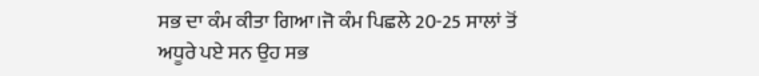ਸਭ ਦਾ ਕੰਮ ਕੀਤਾ ਗਿਆ।ਜੋ ਕੰਮ ਪਿਛਲੇ 20-25 ਸਾਲਾਂ ਤੋਂ  ਅਧੂਰੇ ਪਏ ਸਨ ਉਹ ਸਭ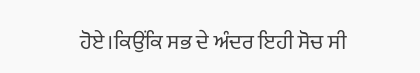ਹੋਏ।ਕਿਉਂਕਿ ਸਭ ਦੇ ਅੰਦਰ ਇਹੀ ਸੋਚ ਸੀ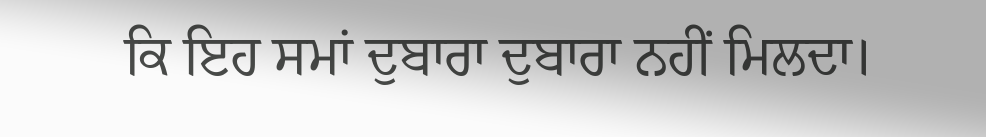ਕਿ ਇਹ ਸਮਾਂ ਦੁਬਾਰਾ ਦੁਬਾਰਾ ਨਹੀਂ ਮਿਲਦਾ।